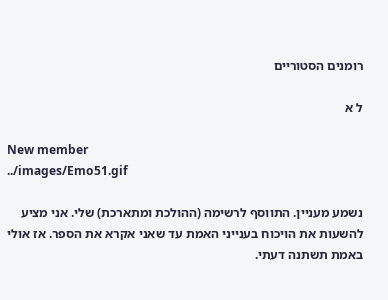רומנים הסטוריים

ל א

New member
../images/Emo51.gif

נשמע מעניין. התווסף לרשימה (ההולכת ומתארכת) שלי. אני מציע להשעות את הויכוח בענייני האמת עד שאני אקרא את הספר. אז אולי באמת תשתנה דעתי.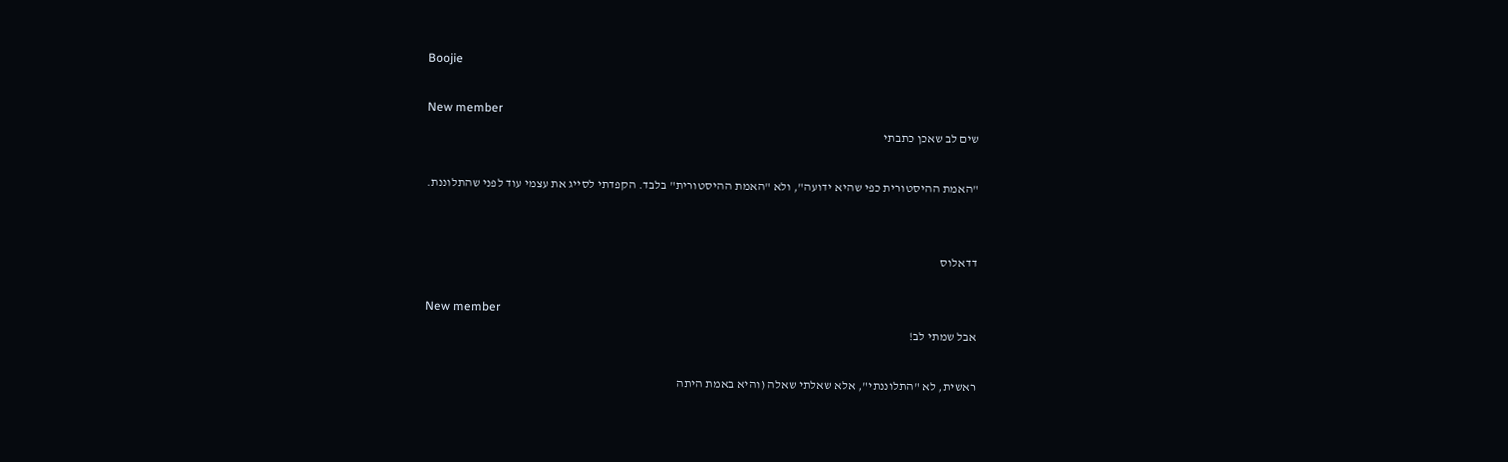Boojie

New member
שים לב שאכן כתבתי

"האמת ההיסטורית כפי שהיא ידועה", ולא "האמת ההיסטורית" בלבד. הקפדתי לסייג את עצמי עוד לפני שהתלוננת.


דדאלוס

New member
אבל שמתי לב!

ראשית, לא "התלוננתי", אלא שאלתי שאלה (והיא באמת היתה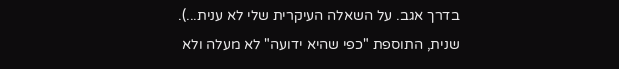בדרך אגב. על השאלה העיקרית שלי לא ענית...). שנית, התוספת "כפי שהיא ידועה" לא מעלה ולא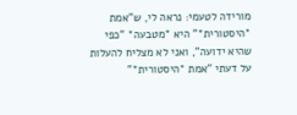מורידה לטעמי: נראה לי, ש"אמת *היסטורית*" היא *מטבעה* "כפי שהיא ידועה", ואני לא מצליח להעלות על דעתי "אמת *היסטורית*"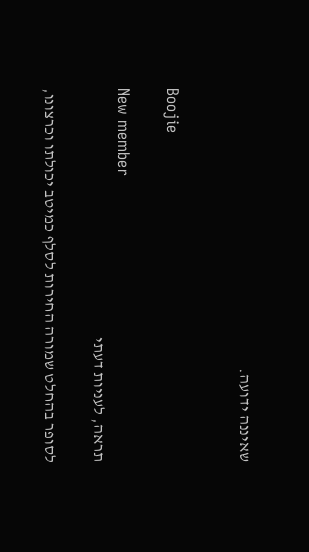שאיננה ידועה.


Boojie

New member
תראה, לעניות דעתי

לסופר בהחלט שמורה החירות לסלף כמיטב יכולתו וכרצונו,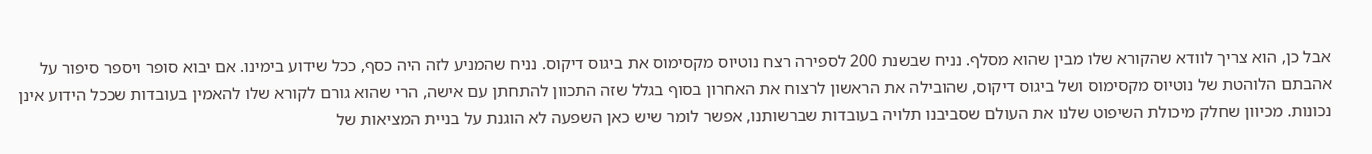אבל כן, הוא צריך לוודא שהקורא שלו מבין שהוא מסלף. נניח שבשנת 200 לספירה רצח נוטיוס מקסימוס את ביגוס דיקוס. נניח שהמניע לזה היה כסף, ככל שידוע בימינו. אם יבוא סופר ויספר סיפור על אהבתם הלוהטת של נוטיוס מקסימוס ושל ביגוס דיקוס, שהובילה את הראשון לרצוח את האחרון בסוף בגלל שזה התכוון להתחתן עם אישה, הרי שהוא גורם לקורא שלו להאמין בעובדות שככל הידוע אינן נכונות. מכיוון שחלק מיכולת השיפוט שלנו את העולם שסביבנו תלויה בעובדות שברשותנו, אפשר לומר שיש כאן השפעה לא הוגנת על בניית המציאות של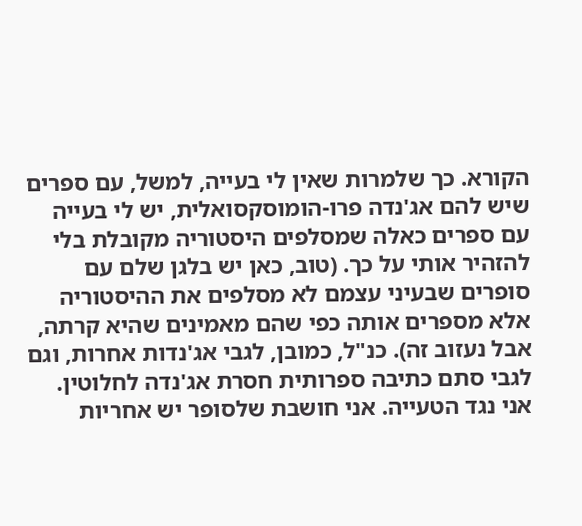הקורא. כך שלמרות שאין לי בעייה, למשל, עם ספרים שיש להם אג'נדה פרו-הומוסקסואלית, יש לי בעייה עם ספרים כאלה שמסלפים היסטוריה מקובלת בלי להזהיר אותי על כך. (טוב, כאן יש בלגן שלם עם סופרים שבעיני עצמם לא מסלפים את ההיסטוריה אלא מספרים אותה כפי שהם מאמינים שהיא קרתה, אבל נעזוב זה). כנ"ל, כמובן, לגבי אג'נדות אחרות, וגם לגבי סתם כתיבה ספרותית חסרת אג'נדה לחלוטין. אני נגד הטעייה. אני חושבת שלסופר יש אחריות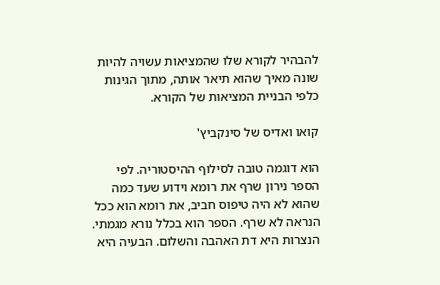להבהיר לקורא שלו שהמציאות עשויה להיות שונה מאיך שהוא תיאר אותה, מתוך הגינות כלפי הבניית המציאות של הקורא.

קואו ואדיס של סינקביץ'

הוא דוגמה טובה לסילוף ההיסטוריה. לפי הספר נירון שרף את רומא וידוע שעד כמה שהוא לא היה טיפוס חביב, את רומא הוא ככל הנראה לא שרף. הספר הוא בכלל נורא מגמתי. הנצרות היא דת האהבה והשלום. הבעיה היא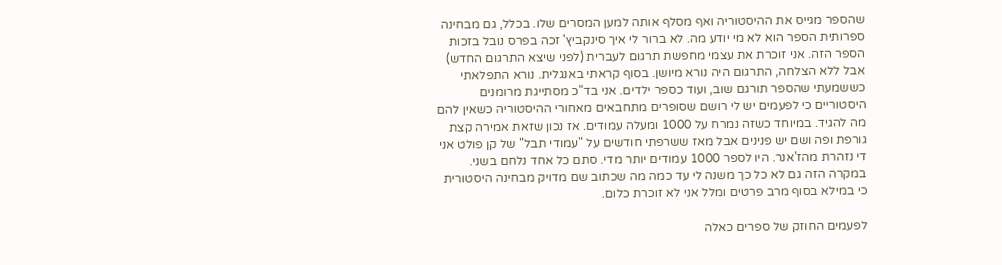שהספר מגייס את ההיסטוריה ואף מסלף אותה למען המסרים שלו. בכלל, גם מבחינה ספרותית הספר הוא לא מי יודע מה. לא ברור לי איך סינקביץ' זכה בפרס נובל בזכות הספר הזה. אני זוכרת את עצמי מחפשת תרגום לעברית (לפני שיצא התרגום החדש) אבל ללא הצלחה, התרגום היה נורא מיושן. בסוף קראתי באנגלית. נורא התפלאתי כששמעתי שהספר תורגם שוב, ועוד כספר ילדים. אני בד"כ מסתייגת מרומנים היסטוריים כי לפעמים יש לי רושם שסופרים מתחבאים מאחורי ההיסטוריה כשאין להם מה להגיד. במיוחד כשזה נמרח על 1000 ומעלה עמודים. אז נכון שזאת אמירה קצת גורפת ופה ושם יש פנינים אבל מאז ששרפתי חודשים על "עמודי תבל" של קן פולט אני די נזהרת מהז'אנר. היו לספר 1000 עמודים יותר מדי. סתם כל אחד נלחם בשני. במקרה הזה גם לא כל כך משנה לי עד כמה מה שכתוב שם מדויק מבחינה היסטורית כי במילא בסוף מרב פרטים ומלל אני לא זוכרת כלום.

לפעמים החוזק של ספרים כאלה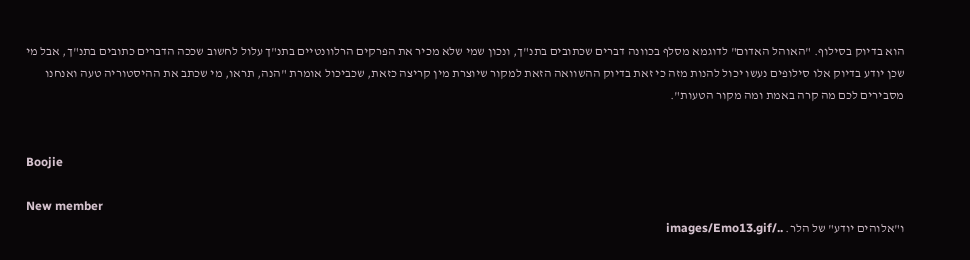הוא בדיוק בסילוף. "האוהל האדום" לדוגמא מסלף בכוונה דברים שכתובים בתנ"ך, ונכון שמי שלא מכיר את הפרקים הרלוונטיים בתנ"ך עלול לחשוב שככה הדברים כתובים בתנ"ך, אבל מי שכן יודע בדיוק אלו סילופים נעשו יכול להנות מזה כי זאת בדיוק ההשוואה הזאת למקור שיוצרת מין קריצה כזאת, שכביכול אומרת "הנה, תראו, מי שכתב את ההיסטוריה טעה ואנחנו מסבירים לכם מה קרה באמת ומה מקור הטעות".


Boojie

New member
ו"אלוהים יודע" של הלר. ../images/Emo13.gif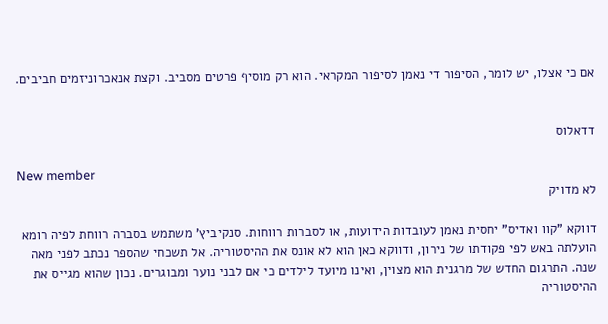אם כי אצלו, יש לומר, הסיפור די נאמן לסיפור המקראי. הוא רק מוסיף פרטים מסביב. וקצת אנאכרוניזמים חביבים.


דדאלוס

New member
לא מדויק

דווקא "קוו ואדיס" יחסית נאמן לעובדות הידועות, או לסברות רווחות. סנקיביץ' משתמש בסברה רווחת לפיה רומא הועלתה באש לפי פקודתו של נירון, ודווקא כאן הוא לא אונס את ההיסטוריה. אל תשכחי שהספר נכתב לפני מאה שנה. התרגום החדש של מרגנית הוא מצוין, ואינו מיועד לילדים כי אם לבני נוער ומבוגרים. נכון שהוא מגייס את ההיסטוריה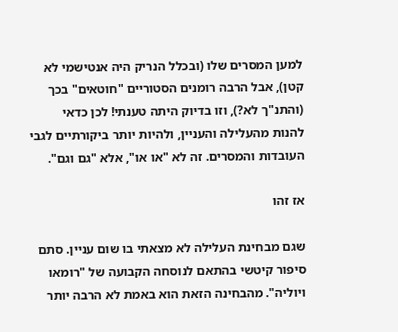למען המסרים שלו (ובכלל הנריק היה אנטישמי לא קטן), אבל הרבה רומנים הסטוריים "חוטאים" בכך (והתנ"ך לא?), וזו בדיוק היתה טענתי! לכן כדאי להנות מהעלילה והעניין, ולהיות יותר ביקורתיים לגבי העובדות והמסרים. זה לא "או או", אלא "גם וגם".

אז זהו

שגם מבחינת העלילה לא מצאתי בו שום עניין. סתם סיפור קיטשי בהתאם לנוסחה הקבועה של "רומאו ויוליה". מהבחינה הזאת הוא באמת לא הרבה יותר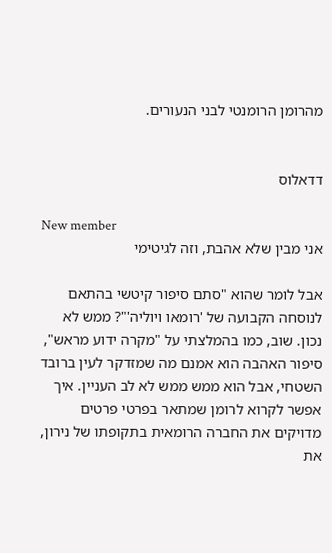מהרומן הרומנטי לבני הנעורים.


דדאלוס

New member
אני מבין שלא אהבת, וזה לגיטימי

אבל לומר שהוא "סתם סיפור קיטשי בהתאם לנוסחה הקבועה של 'רומאו ויוליה'"? ממש לא נכון. שוב, כמו בהמלצתי על "מקרה ידוע מראש", סיפור האהבה הוא אמנם מה שמזדקר לעין ברובד השטחי, אבל הוא ממש ממש לא לב העניין. איך אפשר לקרוא לרומן שמתאר בפרטי פרטים מדויקים את החברה הרומאית בתקופתו של נירון, את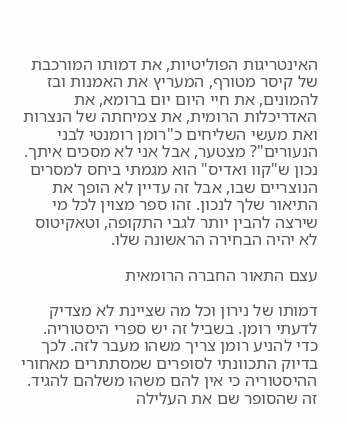האינטריגות הפוליטיות, את דמותו המורכבת של קיסר מטורף, המעריץ את האמנות ובז להמונים, את חיי היום יום ברומא, את האדריכלות הרומית, את צמיחתה של הנצרות ואת מעשי השליחים כ"רומן רומנטי לבני הנעורים"? מצטער, אבל אני לא מסכים איתך. נכון ש"קוו ואדיס" הוא מגמתי ביחס למסרים הנוצריים שבו, אבל זה עדיין לא הופך את התיאור שלך לנכון. זהו ספר מצוין לכל מי שירצה להבין יותר לגבי התקופה, וטאקיטוס לא יהיה הבחירה הראשונה שלו.

עצם התאור החברה הרומאית

דמותו של נירון וכל מה שציינת לא מצדיק לדעתי רומן. בשביל זה יש ספרי היסטוריה. כדי להניע רומן צריך משהו מעבר לזה. לכך בדיוק התכוונתי לסופרים שמסתתרים מאחורי ההיסטוריה כי אין להם משהו משלהם להגיד. זה שהסופר שם את העלילה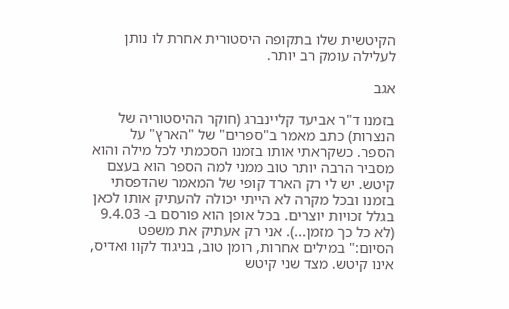הקיטשית שלו בתקופה היסטורית אחרת לו נותן לעלילה עומק רב יותר.

אגב

בזמנו ד"ר אביעד קליינברג (חוקר ההיסטוריה של הנצרות) כתב מאמר ב"ספרים" של "הארץ" על הספר. כשקראתי אותו בזמנו הסכמתי לכל מילה והוא מסביר הרבה יותר טוב ממני למה הספר הוא בעצם קיטש. יש לי רק הארד קופי של המאמר שהדפסתי בזמנו ובכל מקרה לא הייתי יכולה להעתיק אותו לכאן בגלל זכויות יוצרים. בכל אופן הוא פורסם ב- 9.4.03 (לא כל כך מזמן...). אני רק אעתיק את משפט הסיום:" במילים אחרות, רומן טוב, בניגוד לקוו ואדיס, אינו קיטש. מצד שני קיטש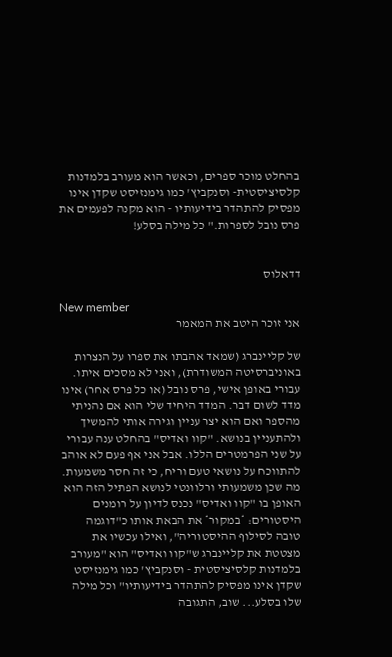בהחלט מוכר ספרים, וכאשר הוא מעורב בלמדנות קלסיציסטית- וסנקביץ' כמו גימנזיסט שקדן אינו מפסיק להתהדר בידיעותיו - הוא מקנה לפעמים את פרס נובל לספרות." כל מילה בסלע!


דדאלוס

New member
אני זוכר היטב את המאמר

של קליינברג (שמאד אהבתו את ספרו על הנצרות באוניברסיטה המשודרת), ואני לא מסכים איתו. עבורי באופן אישי, פרס נובל (או כל פרס אחר) אינו מדד לשום דבר. המדד היחיד שלי הוא אם נהניתי מהספר ואם הוא יצר עניין וגירה אותי להמשיך ולהתעניין בנושא. "קוו ואדיס" בהחלט ענה עבורי על שני הפרמטרים הללו. אבל אני אף פעם לא אוהב להתווכח על נושאי טעם וריח, כי זה חסר משמעות. מה שכן משמעותי ורלוונטי לנושא הפתיל הזה הוא האופן בו "קוו ואדיס" נכנס לדיון על רומנים היסטורים: *במקור* את הבאת אותו כ"דוגמה טובה לסילוף ההיסטוריה", ואילו עכשיו את מצטטת את קליינברג ש"קוו ואדיס" הוא "מעורב בלמדנות קלסיציסטית - וסנקביץ' כמו גימנזיסט שקדן אינו מפסיק להתהדר בידיעותיו" וכל מילה שלו בסלע... שוב, התגובה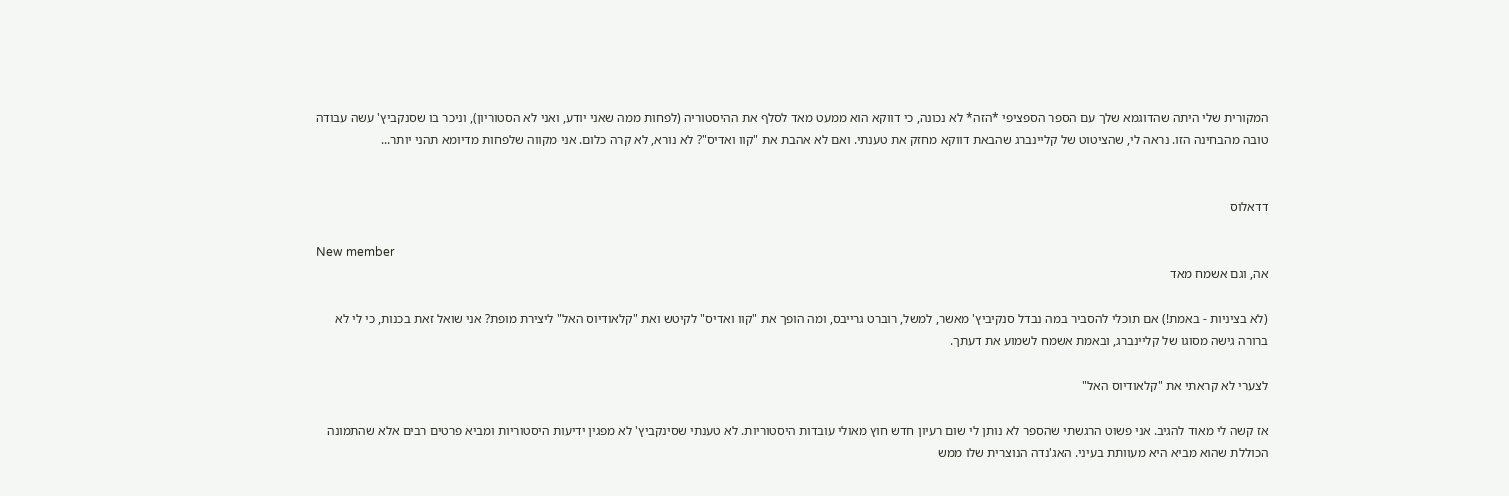המקורית שלי היתה שהדוגמא שלך עם הספר הספציפי *הזה* לא נכונה, כי דווקא הוא ממעט מאד לסלף את ההיסטוריה (לפחות ממה שאני יודע, ואני לא הסטוריון), וניכר בו שסנקביץ' עשה עבודה טובה מהבחינה הזו. נראה לי, שהציטוט של קליינברג שהבאת דווקא מחזק את טענתי. ואם לא אהבת את "קוו ואדיס"? לא נורא, לא קרה כלום. אני מקווה שלפחות מדיומא תהני יותר...


דדאלוס

New member
אה, וגם אשמח מאד

(לא בציניות - באמת!) אם תוכלי להסביר במה נבדל סנקיביץ' מאשר, למשל, רוברט גרייבס, ומה הופך את "קוו ואדיס" לקיטש ואת "קלאודיוס האל" ליצירת מופת? אני שואל זאת בכנות, כי לי לא ברורה גישה מסוגו של קליינברג, ובאמת אשמח לשמוע את דעתך.

לצערי לא קראתי את "קלאודיוס האל"

אז קשה לי מאוד להגיב. אני פשוט הרגשתי שהספר לא נותן לי שום רעיון חדש חוץ מאולי עובדות היסטוריות. לא טענתי שסינקביץ' לא מפגין ידיעות היסטוריות ומביא פרטים רבים אלא שהתמונה הכוללת שהוא מביא היא מעוותת בעיני. האג'נדה הנוצרית שלו ממש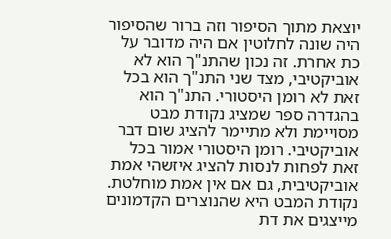יוצאת מתוך הסיפור וזה ברור שהסיפור היה שונה לחלוטין אם היה מדובר על כת אחרת. זה נכון שהתנ"ך הוא לא אוביקטיבי, מצד שני התנ"ך הוא בכל זאת לא רומן היסטורי. התנ"ך הוא בהגדרה ספר שמציג נקודת מבט מסויימת ולא מתיימר להציג שום דבר אוביקטיבי. רומן היסטורי אמור בכל זאת לפחות לנסות להציג איזשהי אמת אוביקטיבית, גם אם אין אמת מוחלטת. נקודת המבט היא שהנוצרים הקדמונים מייצגים את דת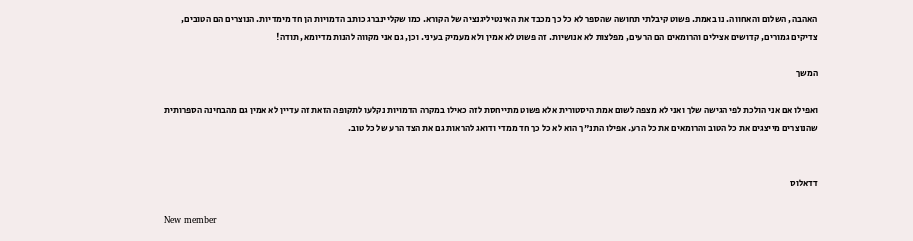האהבה, השלום והאחווה. נו באמת. פשוט קיבלתי תחושה שהספר לא כל כך מכבד את האינטיליגנציה של הקורא. כמו שקליינברג כותב הדמויות הן חד מימדיות. הנוצרים הם הטובים, צדיקים גמורים, קדושים אצילים והרומאים הם הרעים, מפלצות לא אנושיות. זה פשוט לא אמין ולא מעמיק בעיני. וכן, גם אני מקווה להנות מדיומא, תודה!

המשך

ואפילו אם אני הולכת לפי הגישה שלך ואני לא מצפה לשום אמת היסטורית אלא פשוט מתייחסת לזה כאילו במקרה הדמויות נקלעו לתקופה הזאת זה עדיין לא אמין גם מהבחינה הספרותית שהנוצרים מייצגים את כל הטוב והרומאים את כל הרע. אפילו התנ"ך הוא לא כל כך חד ממדי ודואג להראות גם את הצד הרע של כל טוב.


דדאלוס

New member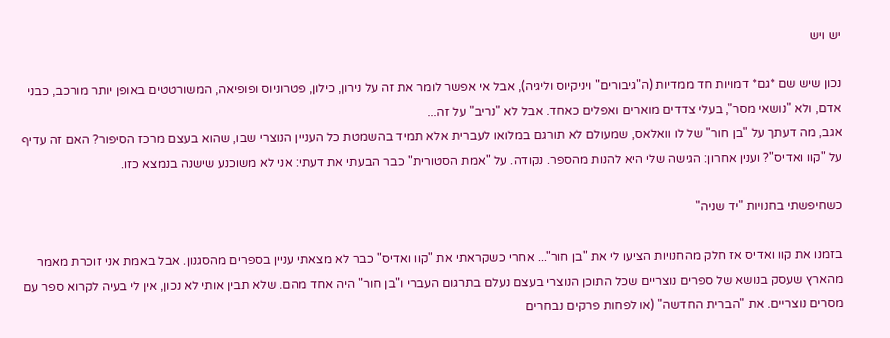יש ויש

נכון שיש שם *גם* דמויות חד ממדיות (ה"גיבורים" ויניקיוס וליגיה), אבל אי אפשר לומר את זה על נירון, כילון, פטרוניוס ופופיאה, המשורטטים באופן יותר מורכב, כבני אדם, ולא "נושאי מסר", בעלי צדדים מוארים ואפלים כאחד. אבל לא "נריב" על זה...
אגב, מה דעתך על "בן חור" של לו וואלאס, שמעולם לא תורגם במלואו לעברית אלא תמיד בהשמטת כל העניין הנוצרי שבו, שהוא בעצם מרכז הסיפור? האם זה עדיף על "קוו ואדיס"? וענין אחרון: הגישה שלי היא להנות מהספר. נקודה. על "אמת הסטורית" כבר הבעתי את דעתי: אני לא משוכנע שישנה בנמצא כזו.

כשחיפשתי בחנויות "יד שניה"

בזמנו את קוו ואדיס אז חלק מהחנויות הציעו לי את "בן חור"... אחרי כשקראתי את "קוו ואדיס" כבר לא מצאתי עניין בספרים מהסגנון. אבל באמת אני זוכרת מאמר מהארץ שעסק בנושא של ספרים נוצריים שכל התוכן הנוצרי בעצם נעלם בתרגום העברי ו"בן חור" היה אחד מהם. שלא תבין אותי לא נכון, אין לי בעיה לקרוא ספר עם מסרים נוצריים. את "הברית החדשה" (או לפחות פרקים נבחרים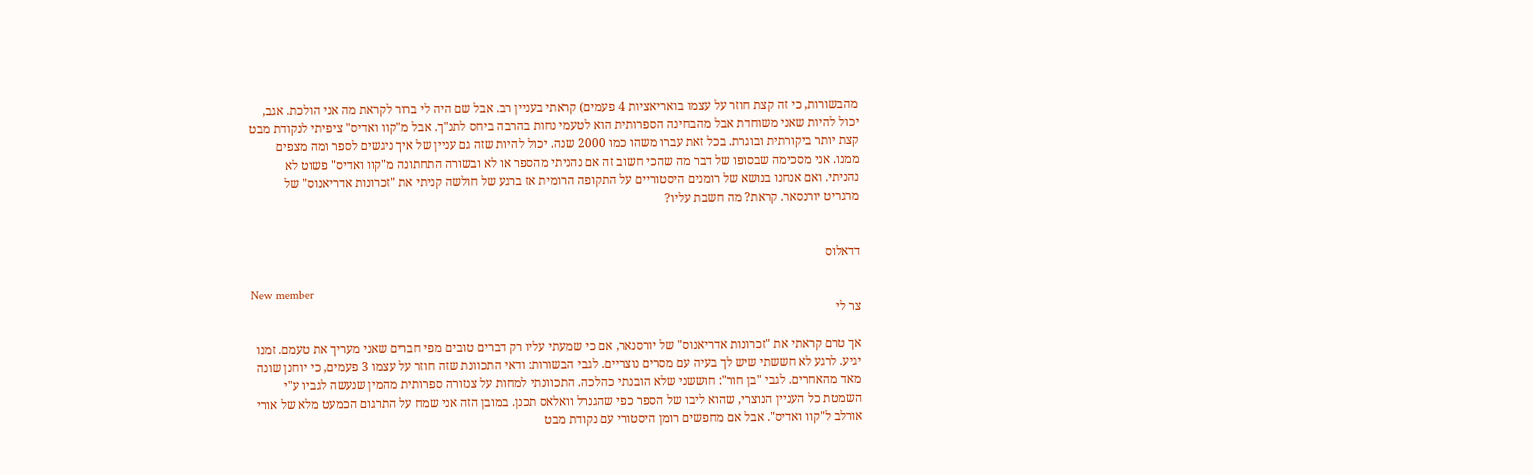מהבשורות, כי זה קצת חוזר על עצמו בואריאציות 4 פעמים) קראתי בעניין רב. אבל שם היה לי ברור לקראת מה אני הולכת. אגב, יכול להיות שאני משוחדת אבל מהבחינה הספרותית הוא לטעמי נחות בהרבה ביחס לתנ"ך. אבל מ"קוו ואדיס" ציפיתי לנקודת מבט קצת יותר ביקורתית ובוגרת. בכל זאת עברו משהו כמו 2000 שנה. יכול להיות שזה גם עניין של איך ניגשים לספר ומה מצפים ממנו. אני מסכימה שבסופו של דבר מה שהכי חשוב זה אם נהניתי מהספר או לא ובשורה התחתונה מ"קוו ואדיס" פשוט לא נהניתי. ואם אנחנו בנושא של רומנים היסטוריים על התקופה הרומית אז ברגע של חולשה קניתי את "זכרונות אדריאנוס" של מרגריט יורנסאר. קראת? מה חשבת עליו?


דדאלוס

New member
צר לי

אך טרם קראתי את "זכרונות אדריאנוס" של יורסנאר, אם כי שמעתי עליו רק דברים טובים מפי חברים שאני מעריך את טעמם. זמנו יגיע. לרגע לא חששתי שיש לך בעיה עם מסרים נוצריים. לגבי הבשורות: ודאי התכוונת שזה חוזר על עצמו 3 פעמים, כי יוחנן שונה מאד מהאחרים. לגבי "בן חור": חוששני שלא הובנתי כהלכה. התכוונתי למחות על צנזורה ספרותית מהמין שנעשה לגביו ע"י השמטת כל העניין הנוצרי, שהוא ליבו של הספר כפי שהגנרל וואלאס תכנן. במובן הזה אני שמח על התרגום הכמעט מלא של אורי אורלב ל"קוו ואדיס". אבל אם מחפשים רומן היסטורי עם נקודת מבט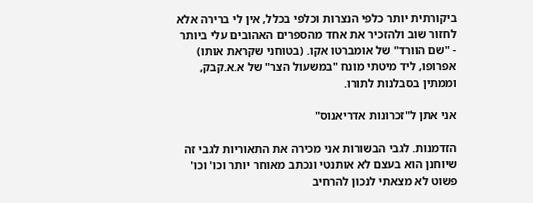ביקורתית יותר כלפי הנצרות וכלפי בכלל, אין לי ברירה אלא לחזור שוב ולהזכיר את אחד מהספרים האהובים עלי ביותר - "שם הוורד" של אומברטו אקו. (בטוחני שקראת אותו) אפרופו, ליד מיטתי מונח "במשעול הצר" של א.א.קבק, וממתין בסבלנות לתורו.

אני אתן ל"זכרונות אדריאנוס"

הזדמנות. לגבי הבשורות אני מכירה את התאוריות לגבי זה שיוחנן הוא בעצם לא אותנטי ונכתב מאוחר יותר וכו' וכו' פשוט לא מצאתי לנכון להרחיב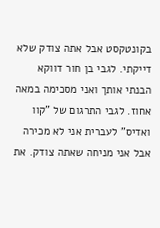בקונטקסט אבל אתה צודק שלא דייקתי. לגבי בן חור דווקא הבנתי אותך ואני מסכימה במאה אחוז. לגבי התרגום של "קוו ואדיס" לעברית אני לא מכירה אבל אני מניחה שאתה צודק. את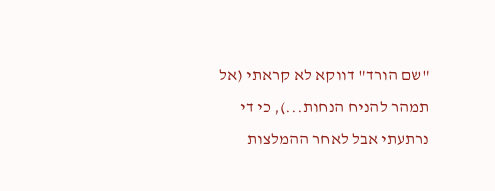"שם הורד" דווקא לא קראתי (אל תמהר להניח הנחות...), כי די נרתעתי אבל לאחר ההמלצות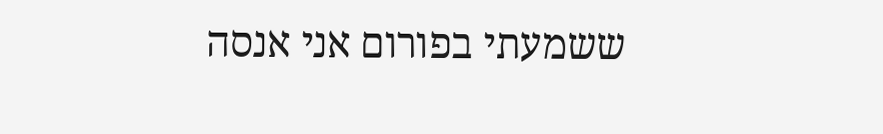ששמעתי בפורום אני אנסה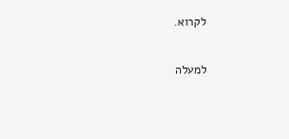לקרוא.

למעלה